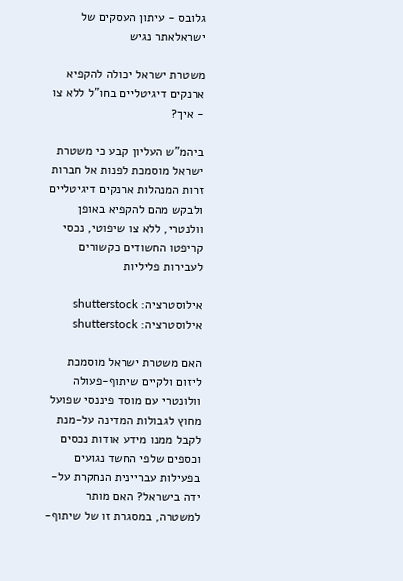גלובס - עיתון העסקים של ישראלאתר נגיש

משטרת ישראל יכולה להקפיא ארנקים דיגיטליים בחו"ל ללא צו - איך?

ביהמ"ש העליון קבע כי משטרת ישראל מוסמכת לפנות אל חברות זרות המנהלות ארנקים דיגיטליים ולבקש מהם להקפיא באופן וולנטרי, ללא צו שיפוטי, נכסי קריפטו החשודים כקשורים לעבירות פליליות

אילוסטרציה: shutterstock
אילוסטרציה: shutterstock

האם משטרת ישראל מוסמכת ליזום ולקיים שיתוף-פעולה וולונטרי עם מוסד פיננסי שפועל מחוץ לגבולות המדינה על-מנת לקבל ממנו מידע אודות נכסים וכספים שלפי החשד נגועים בפעילות עבריינית הנחקרת על-ידה בישראל? האם מותר למשטרה, במסגרת זו של שיתוף-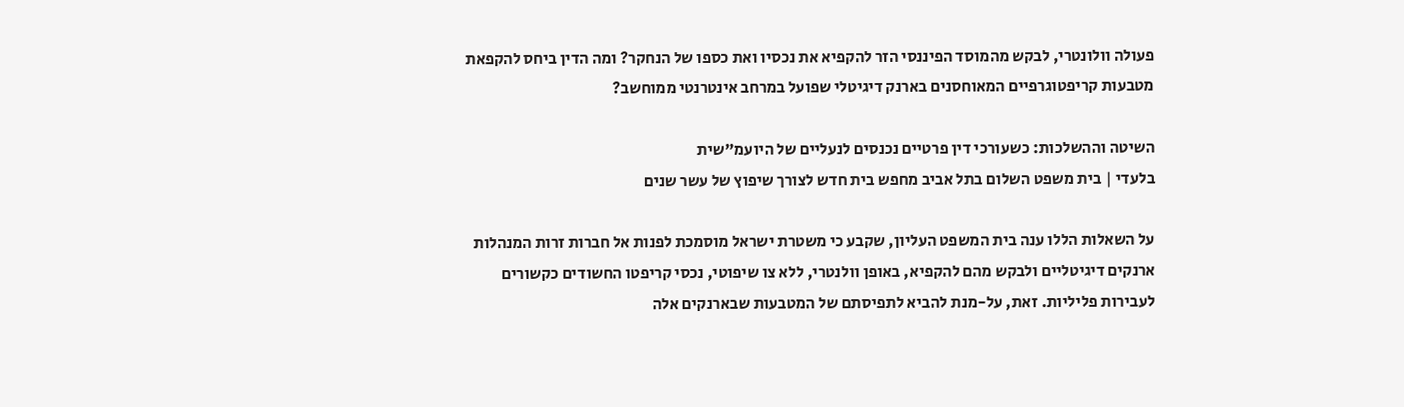פעולה וולונטרי, לבקש מהמוסד הפיננסי הזר להקפיא את נכסיו ואת כספו של הנחקר? ומה הדין ביחס להקפאת מטבעות קריפטוגרפיים המאוחסנים בארנק דיגיטלי שפועל במרחב אינטרנטי ממוחשב?

השיטה וההשלכות: כשעורכי דין פרטיים נכנסים לנעליים של היועמ"שית
בלעדי | בית משפט השלום בתל אביב מחפש בית חדש לצורך שיפוץ של עשר שנים

על השאלות הללו ענה בית המשפט העליון, שקבע כי משטרת ישראל מוסמכת לפנות אל חברות זרות המנהלות ארנקים דיגיטליים ולבקש מהם להקפיא, באופן וולנטרי, ללא צו שיפוטי, נכסי קריפטו החשודים כקשורים לעבירות פליליות. זאת, על-מנת להביא לתפיסתם של המטבעות שבארנקים אלה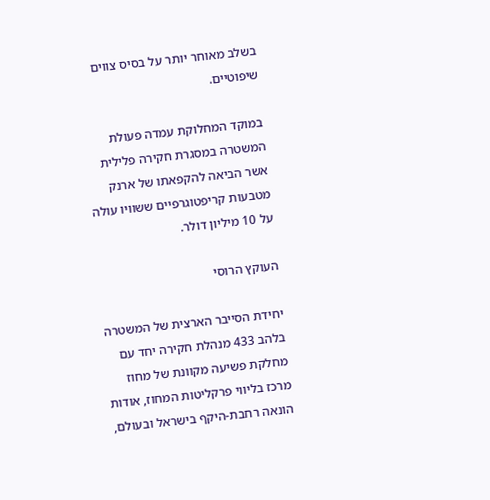בשלב מאוחר יותר על בסיס צווים שיפוטיים.

במוקד המחלוקת עמדה פעולת המשטרה במסגרת חקירה פלילית אשר הביאה להקפאתו של ארנק מטבעות קריפטוגרפיים ששוויו עולה על 10 מיליון דולר.

העוקץ הרוסי

יחידת הסייבר הארצית של המשטרה בלהב 433 מנהלת חקירה יחד עם מחלקת פשיעה מקוונת של מחוז מרכז בליווי פרקליטות המחוז, אודות הונאה רחבת-היקף בישראל ובעולם,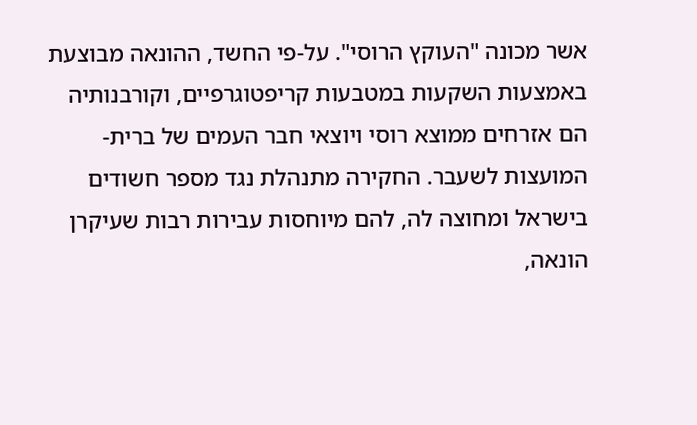אשר מכונה "העוקץ הרוסי". על-פי החשד, ההונאה מבוצעת באמצעות השקעות במטבעות קריפטוגרפיים, וקורבנותיה הם אזרחים ממוצא רוסי ויוצאי חבר העמים של ברית-המועצות לשעבר. החקירה מתנהלת נגד מספר חשודים בישראל ומחוצה לה, להם מיוחסות עבירות רבות שעיקרן הונאה,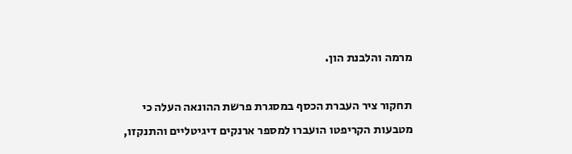מרמה והלבנת הון.

תחקור ציר העברת הכסף במסגרת פרשת ההונאה העלה כי מטבעות הקריפטו הועברו למספר ארנקים דיגיטליים והתנקזו,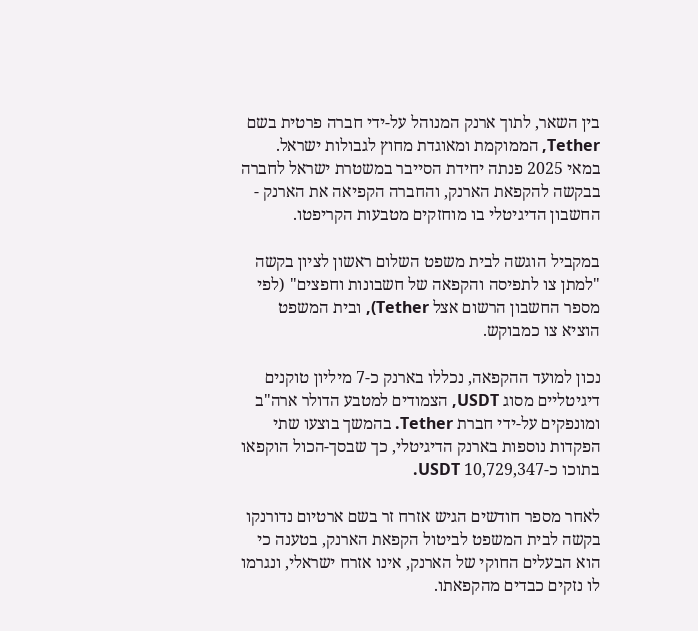בין השאר, לתוך ארנק המנוהל על-ידי חברה פרטית בשם Tether, הממוקמת ומאוגדת מחוץ לגבולות ישראל. במאי 2025 פנתה יחידת הסייבר במשטרת ישראל לחברה בבקשה להקפאת הארנק, והחברה הקפיאה את הארנק - החשבון הדיגיטלי בו מוחזקים מטבעות הקריפטו.

במקביל הוגשה לבית משפט השלום ראשון לציון בקשה "למתן צו לתפיסה והקפאה של חשבונות וחפצים" (לפי מספר החשבון הרשום אצל Tether), ובית המשפט הוציא צו כמבוקש.

נכון למועד ההקפאה, נכללו בארנק כ-7 מיליון טוקנים דיגיטליים מסוג USDT, הצמודים למטבע הדולר ארה"ב ומונפקים על-ידי חברת Tether. בהמשך בוצעו שתי הפקדות נוספות בארנק הדיגיטלי, כך שבסך-הכול הוקפאו בתוכו כ-10,729,347 USDT.

לאחר מספר חודשים הגיש אזרח זר בשם ארטיום נדורנקו בקשה לבית המשפט לביטול הקפאת הארנק, בטענה כי הוא הבעלים החוקי של הארנק, אינו אזרח ישראלי, ונגרמו לו נזקים כבדים מהקפאתו.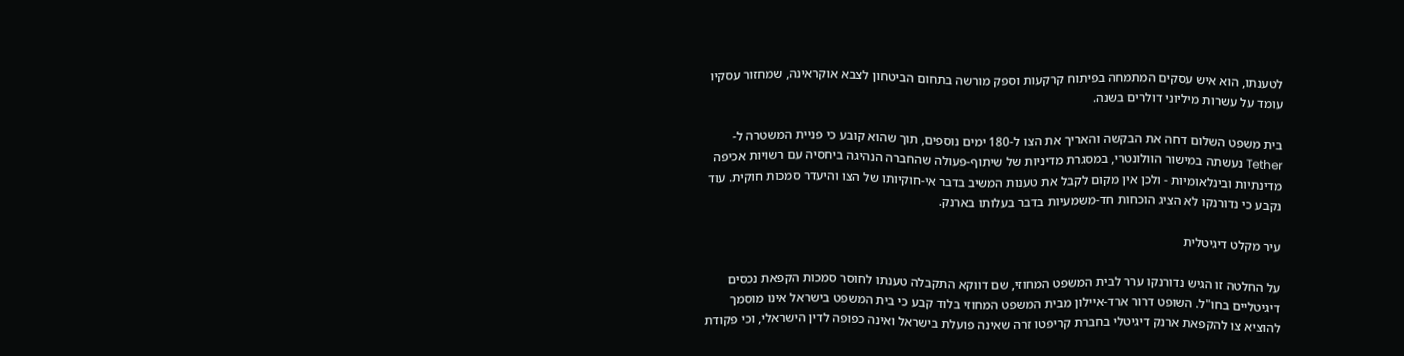לטענתו, הוא איש עסקים המתמחה בפיתוח קרקעות וספק מורשה בתחום הביטחון לצבא אוקראינה, שמחזור עסקיו עומד על עשרות מיליוני דולרים בשנה.

בית משפט השלום דחה את הבקשה והאריך את הצו ל-180 ימים נוספים, תוך שהוא קובע כי פניית המשטרה ל-Tether נעשתה במישור הוולונטרי, במסגרת מדיניות של שיתוף-פעולה שהחברה הנהיגה ביחסיה עם רשויות אכיפה מדינתיות ובינלאומיות - ולכן אין מקום לקבל את טענות המשיב בדבר אי-חוקיותו של הצו והיעדר סמכות חוקית. עוד נקבע כי נדורנקו לא הציג הוכחות חד-משמעיות בדבר בעלותו בארנק.

עיר מקלט דיגיטלית

על החלטה זו הגיש נדורנקו ערר לבית המשפט המחוזי, שם דווקא התקבלה טענתו לחוסר סמכות הקפאת נכסים דיגיטליים בחו"ל. השופט דרור ארד-איילון מבית המשפט המחוזי בלוד קבע כי בית המשפט בישראל אינו מוסמך להוציא צו להקפאת ארנק דיגיטלי בחברת קריפטו זרה שאינה פועלת בישראל ואינה כפופה לדין הישראלי, וכי פקודת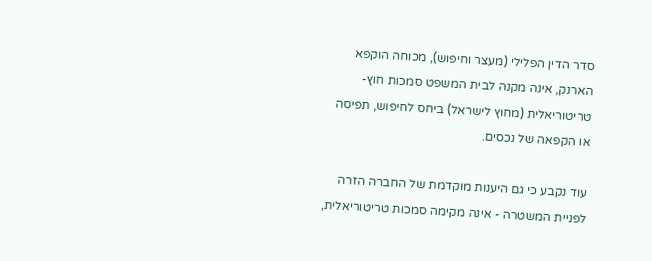סדר הדין הפלילי (מעצר וחיפוש), מכוחה הוקפא הארנק, אינה מקנה לבית המשפט סמכות חוץ-טריטוריאלית (מחוץ לישראל) ביחס לחיפוש, תפיסה או הקפאה של נכסים.

עוד נקבע כי גם היענות מוקדמת של החברה הזרה לפניית המשטרה - אינה מקימה סמכות טריטוריאלית,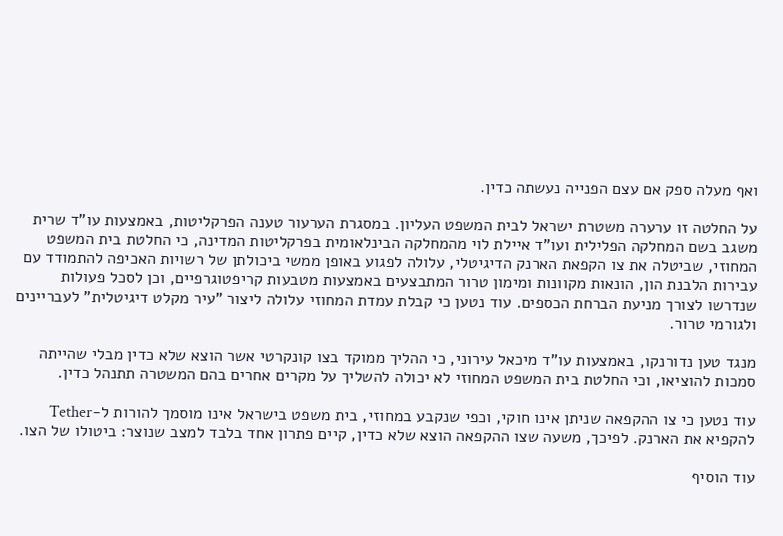ואף מעלה ספק אם עצם הפנייה נעשתה כדין.

על החלטה זו ערערה משטרת ישראל לבית המשפט העליון. במסגרת הערעור טענה הפרקליטות, באמצעות עו"ד שרית משגב בשם המחלקה הפלילית ועו"ד איילת לוי מהמחלקה הבינלאומית בפרקליטות המדינה, כי החלטת בית המשפט המחוזי, שביטלה את צו הקפאת הארנק הדיגיטלי, עלולה לפגוע באופן ממשי ביכולתן של רשויות האכיפה להתמודד עם עבירות הלבנת הון, הונאות מקוונות ומימון טרור המתבצעים באמצעות מטבעות קריפטוגרפיים, וכן לסכל פעולות שנדרשו לצורך מניעת הברחת הכספים. עוד נטען כי קבלת עמדת המחוזי עלולה ליצור "עיר מקלט דיגיטלית" לעבריינים ולגורמי טרור.

מנגד טען נדורנקו, באמצעות עו"ד מיכאל עירוני, כי ההליך ממוקד בצו קונקרטי אשר הוצא שלא כדין מבלי שהייתה סמכות להוציאו, וכי החלטת בית המשפט המחוזי לא יכולה להשליך על מקרים אחרים בהם המשטרה תתנהל כדין.

עוד נטען כי צו ההקפאה שניתן אינו חוקי, וכפי שנקבע במחוזי, בית משפט בישראל אינו מוסמך להורות ל-Tether להקפיא את הארנק. לפיכך, משעה שצו ההקפאה הוצא שלא כדין, קיים פתרון אחד בלבד למצב שנוצר: ביטולו של הצו.

עוד הוסיף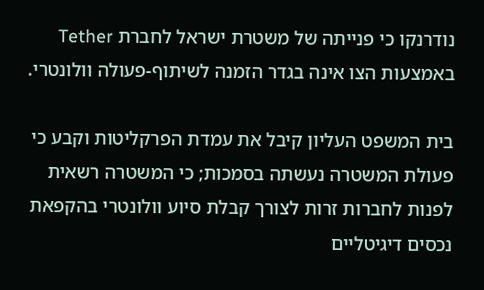נודרנקו כי פנייתה של משטרת ישראל לחברת Tether באמצעות הצו אינה בגדר הזמנה לשיתוף-פעולה וולונטרי.

בית המשפט העליון קיבל את עמדת הפרקליטות וקבע כי פעולת המשטרה נעשתה בסמכות; כי המשטרה רשאית לפנות לחברות זרות לצורך קבלת סיוע וולונטרי בהקפאת נכסים דיגיטליים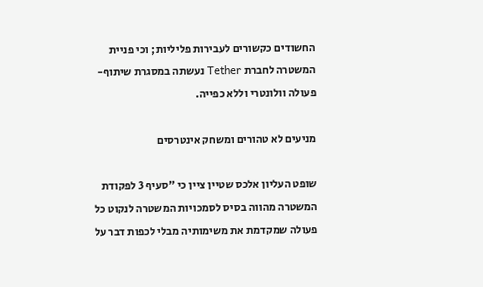החשודים כקשורים לעבירות פליליות; וכי פניית המשטרה לחברת Tether נעשתה במסגרת שיתוף-פעולה וולונטרי וללא כפייה.

מניעים לא טהורים ומשחק אינטרסים

שופט העליון אלכס שטיין ציין כי "סעיף 3 לפקודת המשטרה מהווה בסיס לסמכויות המשטרה לנקוט כל פעולה שמקדמת את משימותיה מבלי לכפות דבר על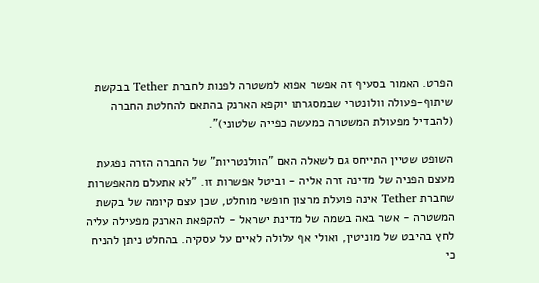הפרט. האמור בסעיף זה אפשר אפוא למשטרה לפנות לחברת Tether בבקשת שיתוף-פעולה וולונטרי שבמסגרתו יוקפא הארנק בהתאם להחלטת החברה (להבדיל מפעולת המשטרה כמעשה כפייה שלטוני)".

השופט שטיין התייחס גם לשאלה האם "הוולנטריות" של החברה הזרה נפגעת מעצם הפניה של מדינה זרה אליה - וביטל אפשרות זו. "לא אתעלם מהאפשרות שחברת Tether אינה פועלת מרצון חופשי מוחלט, שכן עצם קיומה של בקשת המשטרה - אשר באה בשמה של מדינת ישראל - להקפאת הארנק מפעילה עליה לחץ בהיבט של מוניטין, ואולי אף עלולה לאיים על עסקיה. בהחלט ניתן להניח כי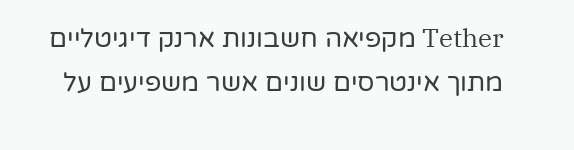Tether מקפיאה חשבונות ארנק דיגיטליים מתוך אינטרסים שונים אשר משפיעים על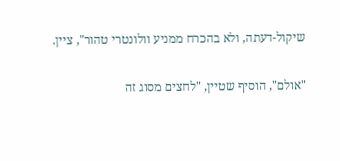שיקול-דעתה, ולא בהכרח ממניע וולונטרי טהור", ציין.

"אולם", הוסיף שטיין, "לחצים מסוג זה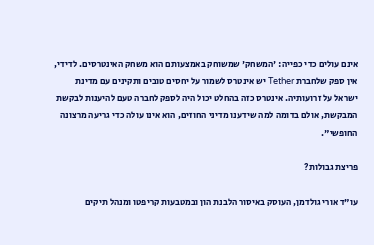אינם עולים כדי כפייה: 'המשחק' שמשוחק באמצעותם הוא משחק האינטרסים. לדידי, אין ספק שלחברת Tether יש אינטרס לשמור על יחסים טובים ותקינים עם מדינת ישראל על זרועותיה. אינטרס כזה בהחלט יכול היה לספק לחברה טעם להיענות לבקשת המבקשת, אולם בדומה למה שידענו מדיני החוזים, הוא אינו עולה כדי גריעה מרצונה החופשי".

פריצת גבולות?

עו"ד אורי גולדמן, העוסק באיסור הלבנת הון ובמטבעות קריפטו ומנהל תיקים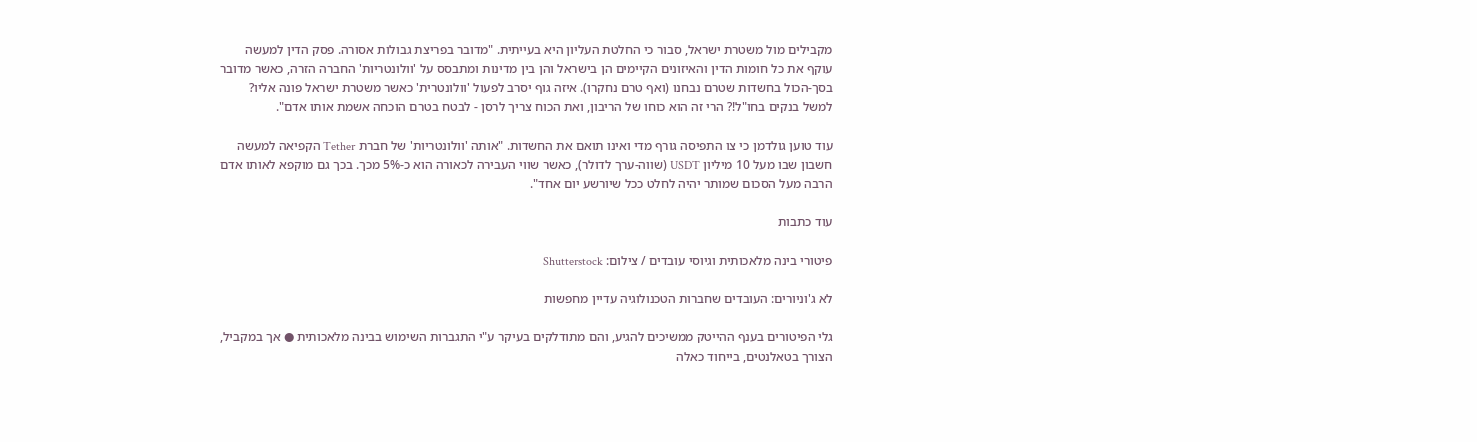מקבילים מול משטרת ישראל, סבור כי החלטת העליון היא בעייתית. "מדובר בפריצת גבולות אסורה. פסק הדין למעשה עוקף את כל חומות הדין והאיזונים הקיימים הן בישראל והן בין מדינות ומתבסס על 'וולונטריות' החברה הזרה, כאשר מדובר בסך-הכול בחשדות שטרם נבחנו (ואף טרם נחקרו). איזה גוף יסרב לפעול 'וולונטרית' כאשר משטרת ישראל פונה אליו? למשל בנקים בחו"ל!? הרי זה הוא כוחו של הריבון, ואת הכוח צריך לרסן - לבטח בטרם הוכחה אשמת אותו אדם".

עוד טוען גולדמן כי צו התפיסה גורף מדי ואינו תואם את החשדות. "אותה 'וולונטריות' של חברת Tether הקפיאה למעשה חשבון שבו מעל 10 מיליון USDT (שווה-ערך לדולר), כאשר שווי העבירה לכאורה הוא כ-5% מכך. בכך גם מוקפא לאותו אדם הרבה מעל הסכום שמותר יהיה לחלט ככל שיורשע יום אחד".

עוד כתבות

פיטורי בינה מלאכותית וגיוסי עובדים / צילום: Shutterstock

לא ג'וניורים: העובדים שחברות הטכנולוגיה עדיין מחפשות

גלי הפיטורים בענף ההייטק ממשיכים להגיע, והם מתודלקים בעיקר ע"י התגברות השימוש בבינה מלאכותית ● אך במקביל, הצורך בטאלנטים, בייחוד כאלה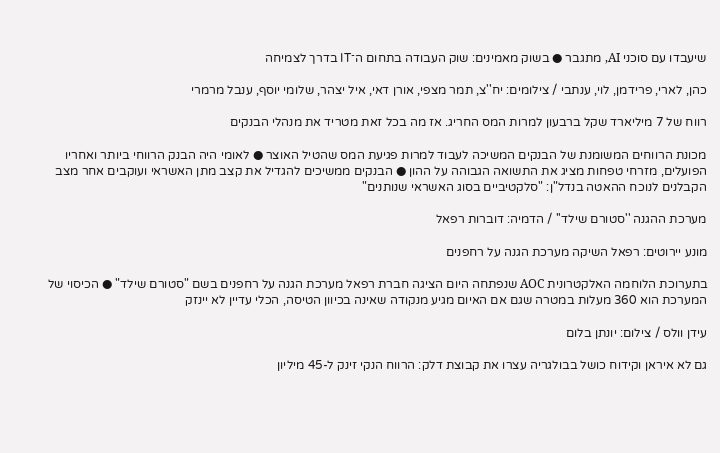שיעבדו עם סוכני AI, מתגבר ● בשוק מאמינים: שוק העבודה בתחום ה־IT בדרך לצמיחה

כהן, לארי, פרידמן, לוי, ענתבי / צילומים: יח''צ, תמר מצפי, אורן דאי, איל יצהר, שלומי יוסף, ענבל מרמרי

רווח של 7 מיליארד שקל ברבעון למרות המס החריג. אז מה בכל זאת מטריד את מנהלי הבנקים

מכונת הרווחים המשומנת של הבנקים המשיכה לעבוד למרות פגיעת המס שהטיל האוצר ● לאומי היה הבנק הרווחי ביותר ואחריו הפועלים, מזרחי טפחות מציג את התשואה הגבוהה על ההון ● הבנקים ממשיכים להגדיל את קצב מתן האשראי ועוקבים אחר מצב הקבלנים לנוכח ההאטה בנדל"ן: "סלקטיביים בסוג האשראי שנותנים"

מערכת ההגנה ''סטורם שילד'' / הדמיה: דוברות רפאל

מונע יירוטים: רפאל השיקה מערכת הגנה על רחפנים

בתערוכת הלוחמה האלקטרונית AOC שנפתחה היום הציגה חברת רפאל מערכת הגנה על רחפנים בשם "סטורם שילד" ● הכיסוי של המערכת הוא 360 מעלות במטרה שגם אם האיום מגיע מנקודה שאינה בכיוון הטיסה, הכלי עדיין לא יינזק

עידן וולס / צילום: יונתן בלום

גם לא איראן וקידוח כושל בבולגריה עצרו את קבוצת דלק: הרווח הנקי זינק ל-45 מיליון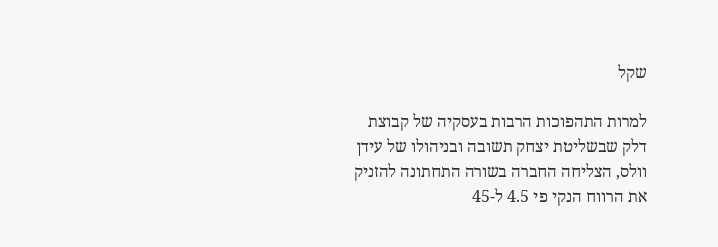שקל

למרות התהפוכות הרבות בעסקיה של קבוצת דלק שבשליטת יצחק תשובה ובניהולו של עידן וולס, הצליחה החברה בשורה התחתונה להזניק את הרווח הנקי פי 4.5 ל-45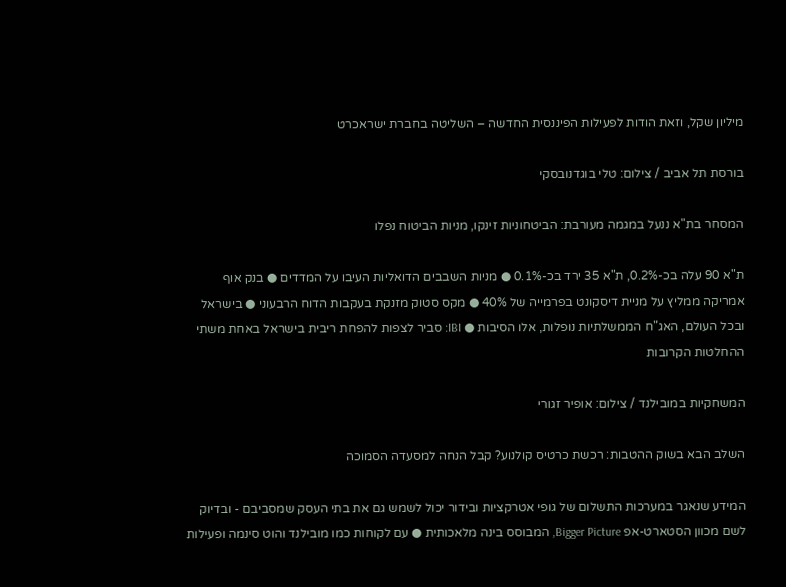מיליון שקל, וזאת הודות לפעילות הפיננסית החדשה – השליטה בחברת ישראכרט

בורסת תל אביב / צילום: טלי בוגדנובסקי

המסחר בת"א ננעל במגמה מעורבת: הביטחוניות זינקו, מניות הביטוח נפלו

ת"א 90 עלה בכ-0.2%, ת"א 35 ירד בכ-0.1% ● מניות השבבים הדואליות העיבו על המדדים ● בנק אוף אמריקה ממליץ על מניית דיסקונט בפרמייה של 40% ● מקס סטוק מזנקת בעקבות הדוח הרבעוני ● בישראל ובכל העולם, האג"ח הממשלתיות נופלות, אלו הסיבות ● IBI: סביר לצפות להפחת ריבית בישראל באחת משתי ההחלטות הקרובות

המשחקיות במובילנד / צילום: אופיר זגורי

השלב הבא בשוק ההטבות: רכשת כרטיס קולנוע? קבל הנחה למסעדה הסמוכה

המידע שנאגר במערכות התשלום של גופי אטרקציות ובידור יכול לשמש גם את בתי העסק שמסביבם - ובדיוק לשם מכוון הסטארט-אפ Bigger Picture, המבוסס בינה מלאכותית ● עם לקוחות כמו מובילנד והוט סינמה ופעילות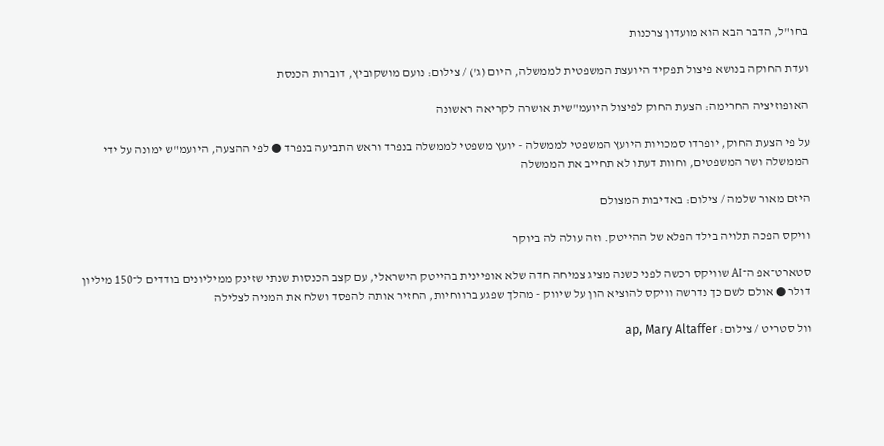בחו"ל, הדבר הבא הוא מועדון צרכנות

ועדת החוקה בנושא פיצול תפקיד היועצת המשפטית לממשלה, היום (ג') / צילום: נועם מושקוביץ, דוברות הכנסת

האופוזיציה החרימה: הצעת החוק לפיצול היועמ"שית אושרה לקריאה ראשונה

על פי הצעת החוק, יופרדו סמכויות היועץ המשפטי לממשלה - יועץ משפטי לממשלה בנפרד וראש התביעה בנפרד ● לפי ההצעה, היועמ"ש ימונה על ידי הממשלה ושר המשפטים, וחוות דעתו לא תחייב את הממשלה

היזם מאור שלמה / צילום: באדיבות המצולם

וויקס הפכה תלויה בילד הפלא של ההייטק. וזה עולה לה ביוקר

סטארט־אפ ה־AI שוויקס רכשה לפני כשנה מציג צמיחה חדה שלא אופיינית בהייטק הישראלי, עם קצב הכנסות שנתי שזינק ממיליונים בודדים ל־150 מיליון דולר ● אולם לשם כך נדרשה וויקס להוציא הון על שיווק - מהלך שפגע ברווחיות, החזיר אותה להפסד ושלח את המניה לצלילה

וול סטריט / צילום: ap, Mary Altaffer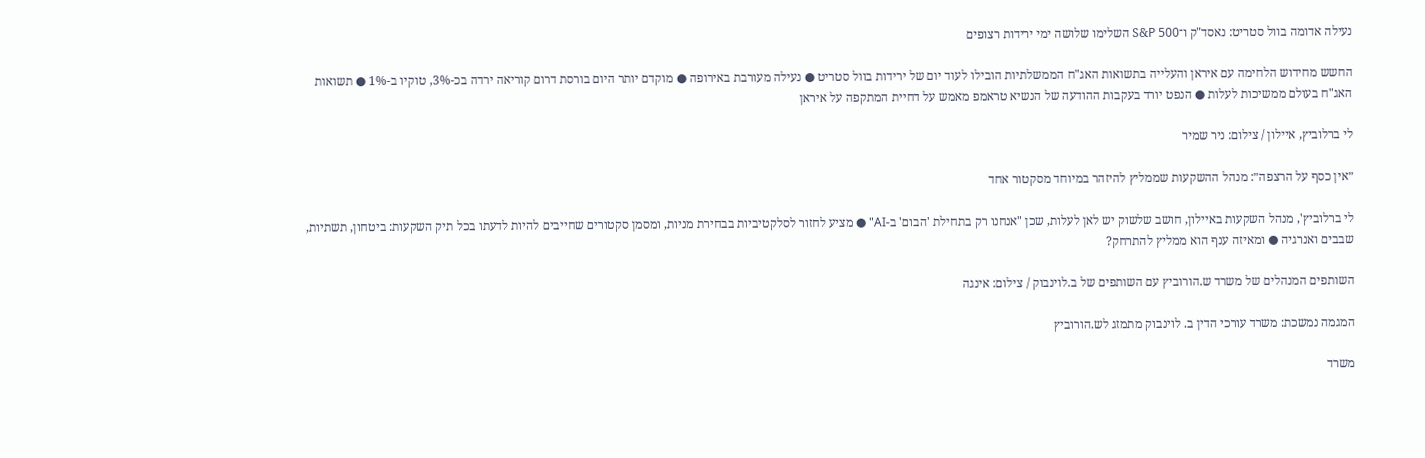נעילה אדומה בוול סטריט: נאסד"ק ו־S&P 500 השלימו שלושה ימי ירידות רצופים

החשש מחידוש הלחימה עם איראן והעלייה בתשואות האג"ח הממשלתיות הובילו לעוד יום של ירידות בוול סטריט ● נעילה מעורבת באירופה ● מוקדם יותר היום בורסת דרום קוריאה ירדה בכ-3%, טוקיו ב-1% ● תשואות האג"ח בעולם ממשיכות לעלות ● הנפט יורד בעקבות ההודעה של הנשיא טראמפ מאמש על דחיית המתקפה על איראן

לי ברלוביץ, איילון / צילום: ניר שמיר

״אין כסף על הרצפה״: מנהל ההשקעות שממליץ להיזהר במיוחד מסקטור אחד

לי ברלוביץ', מנהל השקעות באיילון, חושב שלשוק יש לאן לעלות, שכן "אנחנו רק בתחילת 'הבום' ב-AI" ● מציע לחזור לסלקטיביות בבחירת מניות, ומסמן סקטורים שחייבים להיות לדעתו בכל תיק השקעות: ביטחון, תשתיות, שבבים ואנרגיה ● ומאיזה ענף הוא ממליץ להתרחק?

השותפים המנהלים של משרד ש.הורוביץ עם השותפים של ב.לוינבוק / צילום: אינגה

המגמה נמשכת: משרד עורכי הדין ב. לוינבוק מתמזג לש.הורוביץ

משרד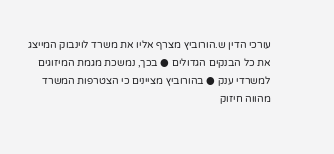עורכי הדין ש.הורוביץ מצרף אליו את משרד לוינבוק המייצג את כל הבנקים הגדולים ● בכך, נמשכת מגמת המיזוגים למשרדי ענק ● בהורוביץ מציינים כי הצטרפות המשרד מהווה חיזוק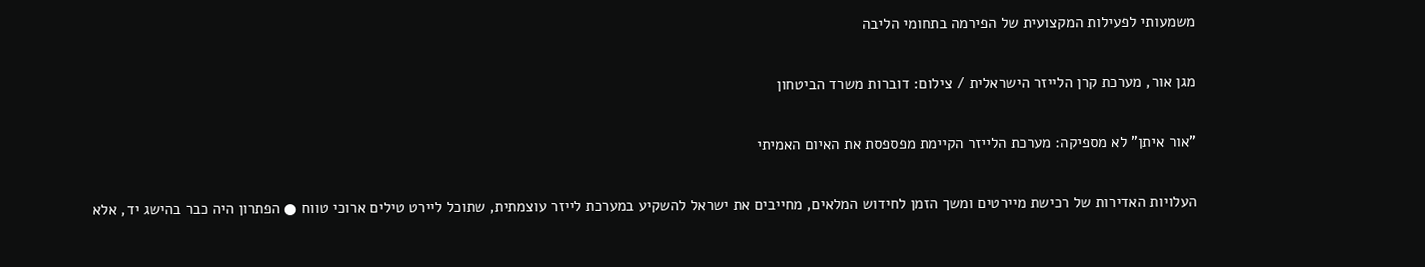משמעותי לפעילות המקצועית של הפירמה בתחומי הליבה

מגן אור, מערכת קרן הלייזר הישראלית / צילום: דוברות משרד הביטחון

"אור איתן" לא מספיקה: מערכת הלייזר הקיימת מפספסת את האיום האמיתי

העלויות האדירות של רכישת מיירטים ומשך הזמן לחידוש המלאים, מחייבים את ישראל להשקיע במערכת לייזר עוצמתית, שתוכל ליירט טילים ארוכי טווח ● הפתרון היה כבר בהישג יד, אלא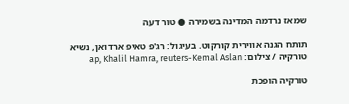שמאז נרדמה המדינה בשמירה ● טור דעה

תותח הגנה אווירית קורקוט. בעיגול: רג'פ טאיפ ארדואן, נשיא טורקיה / צילום: ap, Khalil Hamra, reuters-Kemal Aslan

טורקיה הופכת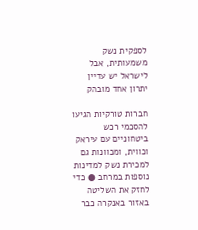לספקית נשק משמעותית, אבל לישראל יש עדיין יתרון אחד מובהק

חברות טורקיות הגיעו להסכמי רכש ביטחוניים עם עיראק וכווית, ומכוונות גם למכירת נשק למדינות נוספות במרחב ● כדי לחזק את השליטה באזור באנקרה כבר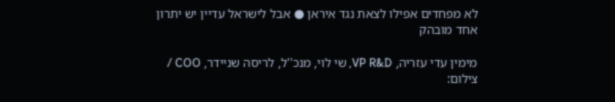לא מפחדים אפילו לצאת נגד איראן ● אבל לישראל עדיין יש יתרון אחד מובהק

מימין עדי עזריה, VP R&D, שי לוי, מנכ''ל, לריסה שניידר, COO / צילום: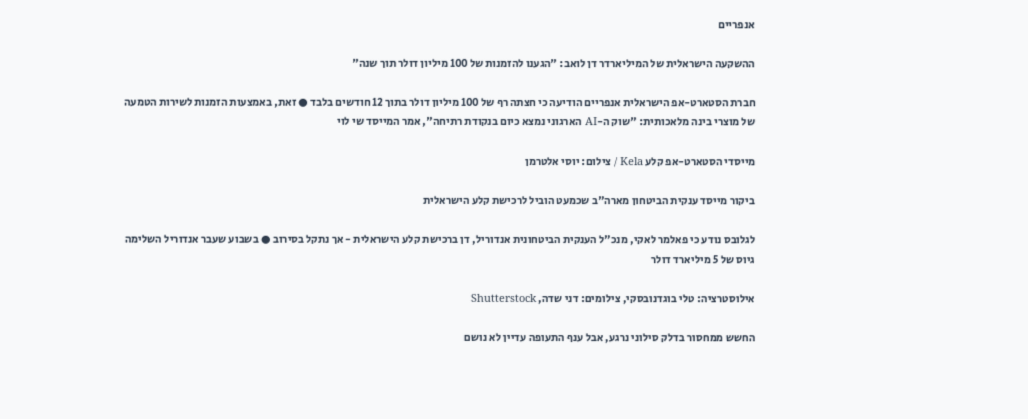אנפריים

ההשקעה הישראלית של המיליארדר דן לואב: "הגענו להזמנות של 100 מיליון דולר תוך שנה"

חברת הסטארט-אפ הישראלית אנפריים הודיעה כי חצתה רף של 100 מיליון דולר בתוך 12 חודשים בלבד ● זאת, באמצעות הזמנות לשירות הטמעה של מוצרי בינה מלאכותית: "שוק ה-AI הארגוני נמצא כיום בנקודת רתיחה", אמר המייסד שי לוי

מייסדי הסטארט-אפ קלע Kela / צילום: יוסי אלטרמן

ביקור מייסד ענקית הביטחון מארה"ב שכמעט הוביל לרכישת קלע הישראלית

לגלובס נודע כי פאלמר לאקי, מנכ"ל הענקית הביטחונית אנדוריל, דן ברכישת קלע הישראלית - אך נתקל בסירוב ● בשבוע שעבר אנדוריל השלימה גיוס של 5 מיליארד דולר

אילוסטרציה: טלי בוגדנובסקי, צילומים: דני שדה, Shutterstock

החשש ממחסור בדלק סילוני נרגע, אבל ענף התעופה עדיין לא נושם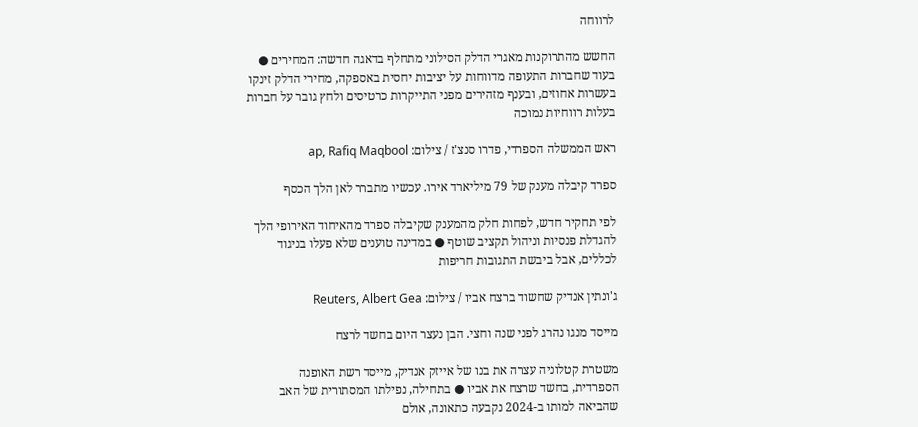לרווחה

החשש מהתרוקנות מאגרי הדלק הסילוני מתחלף בדאגה חדשה: המחירים ● בעוד שחברות התעופה מדווחות על יציבות יחסית באספקה, מחירי הדלק זינקו בעשרות אחוזים, ובענף מזהירים מפני התייקרות כרטיסים ולחץ גובר על חברות בעלות רווחיות נמוכה

ראש הממשלה הספרדי, פדרו סנצ'ז / צילום: ap, Rafiq Maqbool

ספרד קיבלה מענק של 79 מיליארד אירו. עכשיו מתברר לאן הלך הכסף

לפי תחקיר חדש, לפחות חלק מהמענק שקיבלה ספרד מהאיחוד האירופי הלך להגדלת פנסיות וניהול תקציב שוטף ● במדינה טוענים שלא פעלו בניגוד לכללים, אבל ביבשת התגובות חריפות

ג'ונתין אנדיק שחשוד ברצח אביו / צילום: Reuters, Albert Gea

מייסד מנגו נהרג לפני שנה וחצי. הבן נעצר היום בחשד לרצח

משטרת קטלוניה עצרה את בנו של אייזק אנדיק, מייסד רשת האופנה הספרדית, בחשד שרצח את אביו ● בתחילה, נפילתו המסתורית של האב שהביאה למותו ב-2024 נקבעה כתאונה, אולם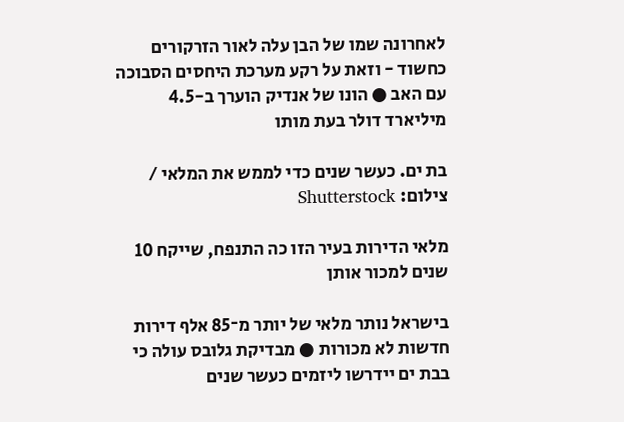לאחרונה שמו של הבן עלה לאור הזרקורים כחשוד - וזאת על רקע מערכת היחסים הסבוכה עם האב ● הונו של אנדיק הוערך ב-4.5 מיליארד דולר בעת מותו

בת ים. כעשר שנים כדי לממש את המלאי / צילום: Shutterstock

מלאי הדירות בעיר הזו כה התנפח, שייקח 10 שנים למכור אותן

בישראל נותר מלאי של יותר מ־85 אלף דירות חדשות לא מכורות ● מבדיקת גלובס עולה כי בבת ים יידרשו ליזמים כעשר שנים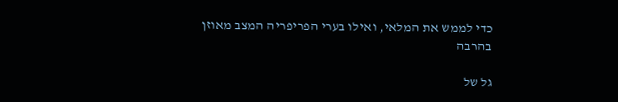כדי לממש את המלאי, ואילו בערי הפריפריה המצב מאוזן בהרבה

גל של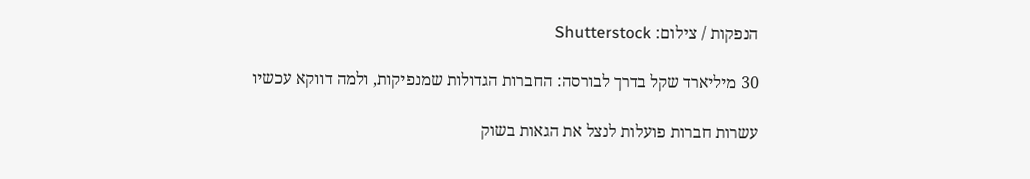הנפקות / צילום: Shutterstock

30 מיליארד שקל בדרך לבורסה: החברות הגדולות שמנפיקות, ולמה דווקא עכשיו

עשרות חברות פועלות לנצל את הגאות בשוק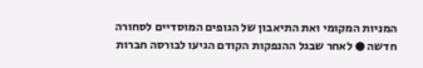המניות המקומי ואת התיאבון של הגופים המוסדיים לסחורה חדשה ● לאחר שבגל ההנפקות הקודם הגיעו לבורסה חברות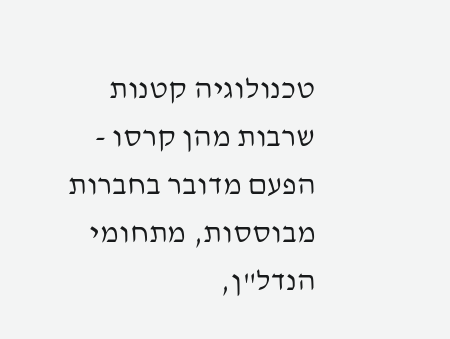טכנולוגיה קטנות שרבות מהן קרסו - הפעם מדובר בחברות מבוססות, מתחומי הנדל"ן,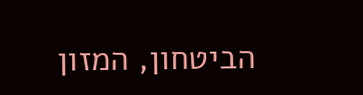הביטחון, המזון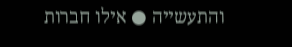והתעשייה ● אילו חברות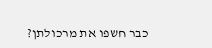כבר חשפו את מרכולתן?